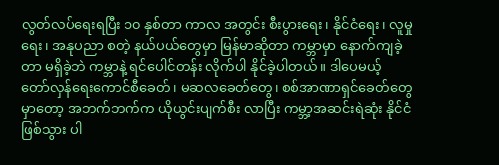လွတ်လပ်ရေးရပြီး ၁၀ နှစ်တာ ကာလ အတွင်း စီးပွားရေး၊ နိုင်ငံရေး၊ လူမှုရေး၊ အနုပညာ စတဲ့ နယ်ပယ်တွေမှာ မြန်မာဆိုတာ ကမ္ဘာမှာ နောက်ကျခဲ့တာ မရှိခဲ့ဘဲ ကမ္ဘာနဲ့ ရင်ပေါင်တန်း လိုက်ပါ နိုင်ခဲ့ပါတယ်။ ဒါပေမယ့် တော်လှန်ရေးကောင်စီခေတ်၊ မဆလခေတ်တွေ၊ စစ်အာဏာရှင်ခေတ်တွေ မှာတော့ အဘက်ဘက်က ယိုယွင်းပျက်စီး လာပြီး ကမ္ဘာ့အဆင်းရဲဆုံး နိုင်ငံဖြစ်သွား ပါ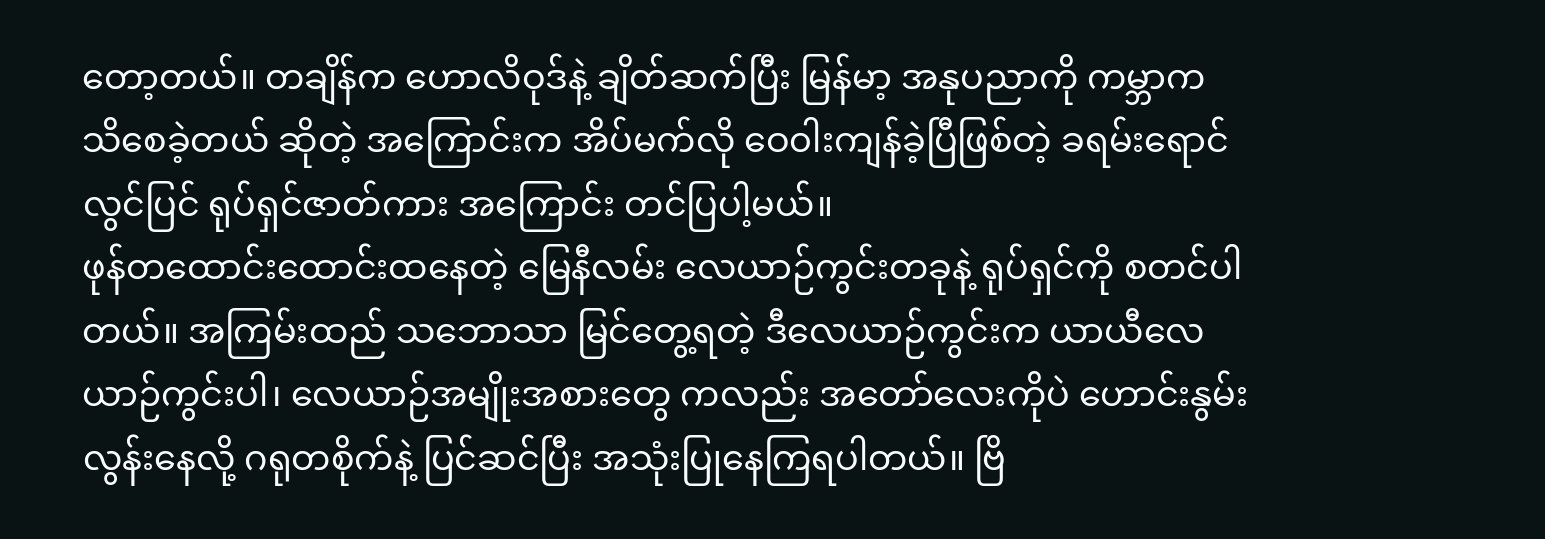တော့တယ်။ တချိန်က ဟောလိဝုဒ်နဲ့ ချိတ်ဆက်ပြီး မြန်မာ့ အနုပညာကို ကမ္ဘာက သိစေခဲ့တယ် ဆိုတဲ့ အကြောင်းက အိပ်မက်လို ဝေ၀ါးကျန်ခဲ့ပြီဖြစ်တဲ့ ခရမ်းရောင်လွင်ပြင် ရုပ်ရှင်ဇာတ်ကား အကြောင်း တင်ပြပါ့မယ်။
ဖုန်တထောင်းထောင်းထနေတဲ့ မြေနီလမ်း လေယာဉ်ကွင်းတခုနဲ့ ရုပ်ရှင်ကို စတင်ပါတယ်။ အကြမ်းထည် သဘောသာ မြင်တွေ့ရတဲ့ ဒီလေယာဉ်ကွင်းက ယာယီလေယာဉ်ကွင်းပါ၊ လေယာဉ်အမျိုးအစားတွေ ကလည်း အတော်လေးကိုပဲ ဟောင်းနွမ်းလွန်းနေလို့ ဂရုတစိုက်နဲ့ ပြင်ဆင်ပြီး အသုံးပြုနေကြရပါတယ်။ ဗြိ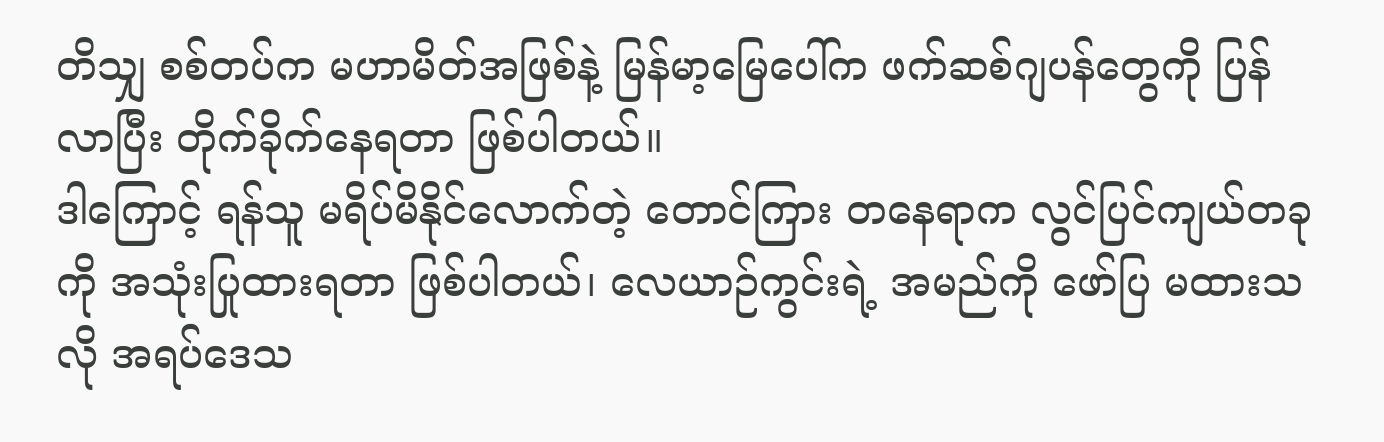တိသျှ စစ်တပ်က မဟာမိတ်အဖြစ်နဲ့ မြန်မာ့မြေပေါ်က ဖက်ဆစ်ဂျပန်တွေကို ပြန်လာပြီး တိုက်ခိုက်နေရတာ ဖြစ်ပါတယ်။
ဒါကြောင့် ရန်သူ မရိပ်မိနိုင်လောက်တဲ့ တောင်ကြား တနေရာက လွင်ပြင်ကျယ်တခုကို အသုံးပြုထားရတာ ဖြစ်ပါတယ်၊ လေယာဉ်ကွင်းရဲ့ အမည်ကို ဖော်ပြ မထားသလို အရပ်ဒေသ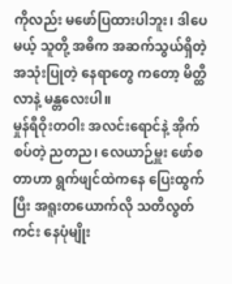ကိုလည်း မဖော်ပြထားပါဘူး၊ ဒါပေမယ့် သူတို့ အဓိက အဆက်သွယ်ရှိတဲ့ အသုံးပြုတဲ့ နေရာတွေ ကတော့ မိတ္ထီလာနဲ့ မန္တလေးပါ။
မှုန်ရီဝိုးတဝါး အလင်းရောင်နဲ့ အိုက်စပ်တဲ့ ညတည၊ လေယာဉ်မှူး ဖော်စတာဟာ ရွက်ဖျင်ထဲကနေ ပြေးထွက်ပြီး အရူးတယောက်လို သတိလွတ်ကင်း နေပုံမျိုး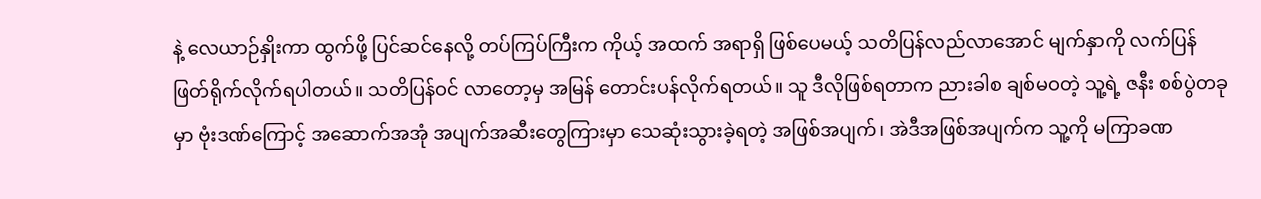နဲ့ လေယာဉ်နှိုးကာ ထွက်ဖို့ ပြင်ဆင်နေလို့ တပ်ကြပ်ကြီးက ကိုယ့် အထက် အရာရှိ ဖြစ်ပေမယ့် သတိပြန်လည်လာအောင် မျက်နှာကို လက်ပြန် ဖြတ်ရိုက်လိုက်ရပါတယ်။ သတိပြန်ဝင် လာတော့မှ အမြန် တောင်းပန်လိုက်ရတယ်။ သူ ဒီလိုဖြစ်ရတာက ညားခါစ ချစ်မဝတဲ့ သူ့ရဲ့ ဇနီး စစ်ပွဲတခုမှာ ဗုံးဒဏ်ကြောင့် အဆောက်အအုံ အပျက်အဆီးတွေကြားမှာ သေဆုံးသွားခဲ့ရတဲ့ အဖြစ်အပျက်၊ အဲဒီအဖြစ်အပျက်က သူ့ကို မကြာခဏ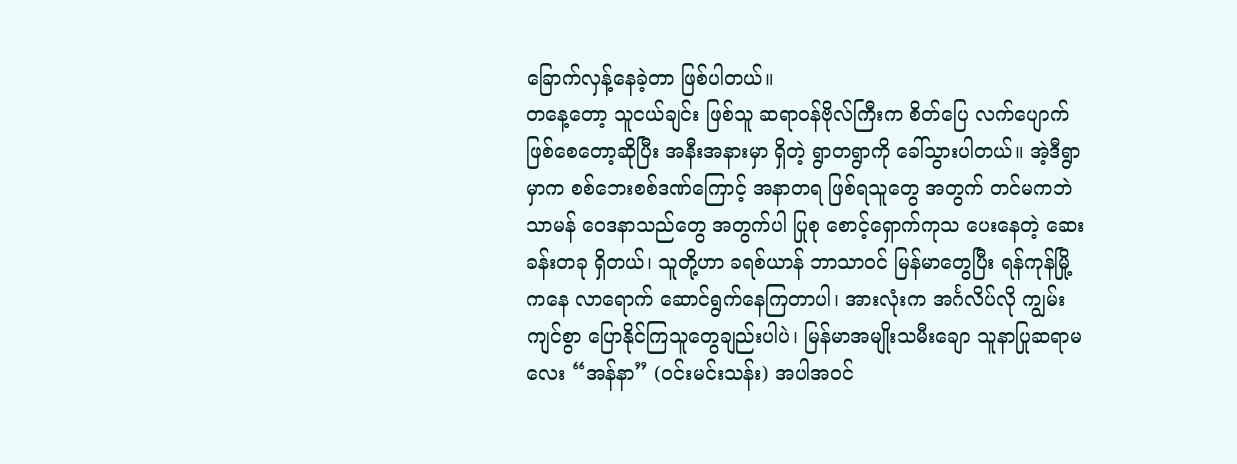ခြောက်လှန့်နေခဲ့တာ ဖြစ်ပါတယ်။
တနေ့တော့ သူငယ်ချင်း ဖြစ်သူ ဆရာဝန်ဗိုလ်ကြီးက စိတ်ပြေ လက်ပျောက် ဖြစ်စေတော့ဆိုပြီး အနီးအနားမှာ ရှိတဲ့ ရွာတရွာကို ခေါ်သွားပါတယ်။ အဲ့ဒီရွာမှာက စစ်ဘေးစစ်ဒဏ်ကြောင့် အနာတရ ဖြစ်ရသူတွေ အတွက် တင်မကဘဲ သာမန် ဝေဒနာသည်တွေ အတွက်ပါ ပြုစု စောင့်ရှောက်ကုသ ပေးနေတဲ့ ဆေးခန်းတခု ရှိတယ်၊ သူတို့ဟာ ခရစ်ယာန် ဘာသာဝင် မြန်မာတွေပြီး ရန်ကုန်မြို့ကနေ လာရောက် ဆောင်ရွက်နေကြတာပါ၊ အားလုံးက အင်္ဂလိပ်လို ကျွမ်းကျင်စွာ ပြောနိုင်ကြသူတွေချည်းပါပဲ၊ မြန်မာအမျိုးသမီးချော သူနာပြုဆရာမလေး “အန်နာ” (ဝင်းမင်းသန်း) အပါအဝင်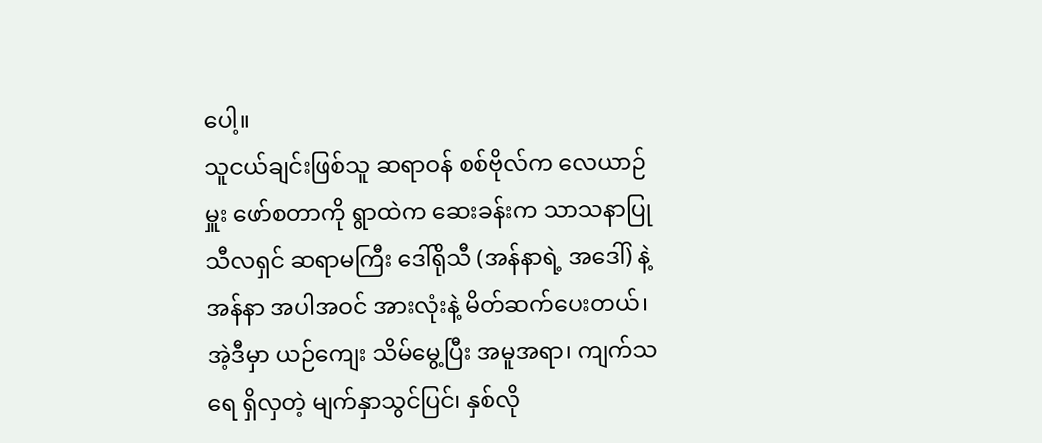ပေါ့။
သူငယ်ချင်းဖြစ်သူ ဆရာဝန် စစ်ဗိုလ်က လေယာဉ်မှူး ဖော်စတာကို ရွာထဲက ဆေးခန်းက သာသနာပြု သီလရှင် ဆရာမကြီး ဒေါ်ရိုသီ (အန်နာရဲ့ အဒေါ်) နဲ့ အန်နာ အပါအဝင် အားလုံးနဲ့ မိတ်ဆက်ပေးတယ်၊ အဲ့ဒီမှာ ယဉ်ကျေး သိမ်မွေ့ပြီး အမူအရာ၊ ကျက်သရေ ရှိလှတဲ့ မျက်နှာသွင်ပြင်၊ နှစ်လို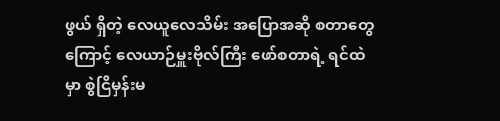ဖွယ် ရှိတဲ့ လေယူလေသိမ်း အပြောအဆို စတာတွေကြောင့် လေယာဉ်မှူးဗိုလ်ကြီး ဖော်စတာရဲ့ ရင်ထဲမှာ စွဲငြိမှန်းမ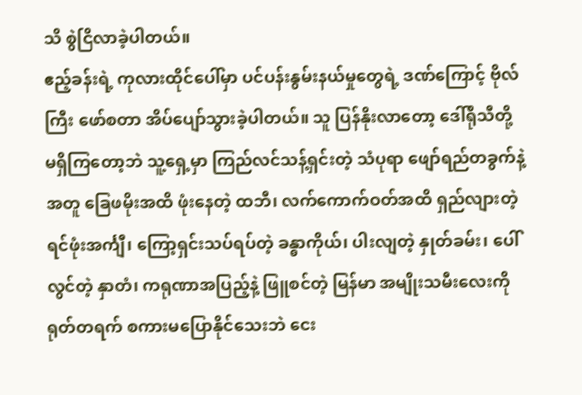သိ စွဲငြိလာခဲ့ပါတယ်။
ဧည့်ခန်းရဲ့ ကုလားထိုင်ပေါ်မှာ ပင်ပန်းနွမ်းနယ်မှုတွေရဲ့ ဒဏ်ကြောင့် ဗိုလ်ကြီး ဖော်စတာ အိပ်ပျော်သွားခဲ့ပါတယ်။ သူ ပြန်နိုးလာတော့ ဒေါ်ရိုသီတို့ မရှိကြတော့ဘဲ သူ့ရှေ့မှာ ကြည်လင်သန့်ရှင်းတဲ့ သံပုရာ ဖျော်ရည်တခွက်နဲ့ အတူ ခြေဖမိုးအထိ ဖုံးနေတဲ့ ထဘီ၊ လက်ကောက်ဝတ်အထိ ရှည်လျားတဲ့ ရင်ဖုံးအင်္ကျီ၊ ကြော့ရှင်းသပ်ရပ်တဲ့ ခန္ဓာကိုယ်၊ ပါးလျတဲ့ နှုတ်ခမ်း၊ ပေါ်လွင်တဲ့ နှာတံ၊ ကရုဏာအပြည့်နဲ့ ဖြူစင်တဲ့ မြန်မာ အမျိုးသမီးလေးကို ရုတ်တရက် စကားမပြောနိုင်သေးဘဲ ငေး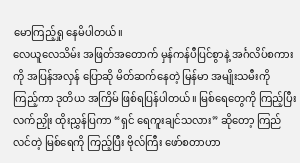မောကြည့်ရှု နေမိပါတယ်။
လေယူလေသိမ်း အဖြတ်အတောက် မှန်ကန်ပီပြင်စွာနဲ့ အင်္ဂလိပ်စကားကို အပြန်အလှန် ပြောဆို မိတ်ဆက်နေတဲ့ မြန်မာ အမျိုးသမီးကို ကြည့်ကာ ဒုတိယ အကြိမ် ဖြစ်ရပြန်ပါတယ်။ မြစ်ရေတွေကို ကြည့်ပြီး လက်ညှိုး ထိုးညွှန်ပြကာ “ရှင် ရေကူးချင်သလား” ဆိုတော့ ကြည်လင်တဲ့ မြစ်ရေကို ကြည့်ပြီး ဗိုလ်ကြီး ဖော်စတာဟာ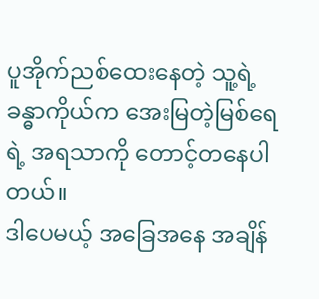ပူအိုက်ညစ်ထေးနေတဲ့ သူ့ရဲ့ ခန္ဓာကိုယ်က အေးမြတဲ့မြစ်ရေရဲ့ အရသာကို တောင့်တနေပါတယ်။
ဒါပေမယ့် အခြေအနေ အချိန်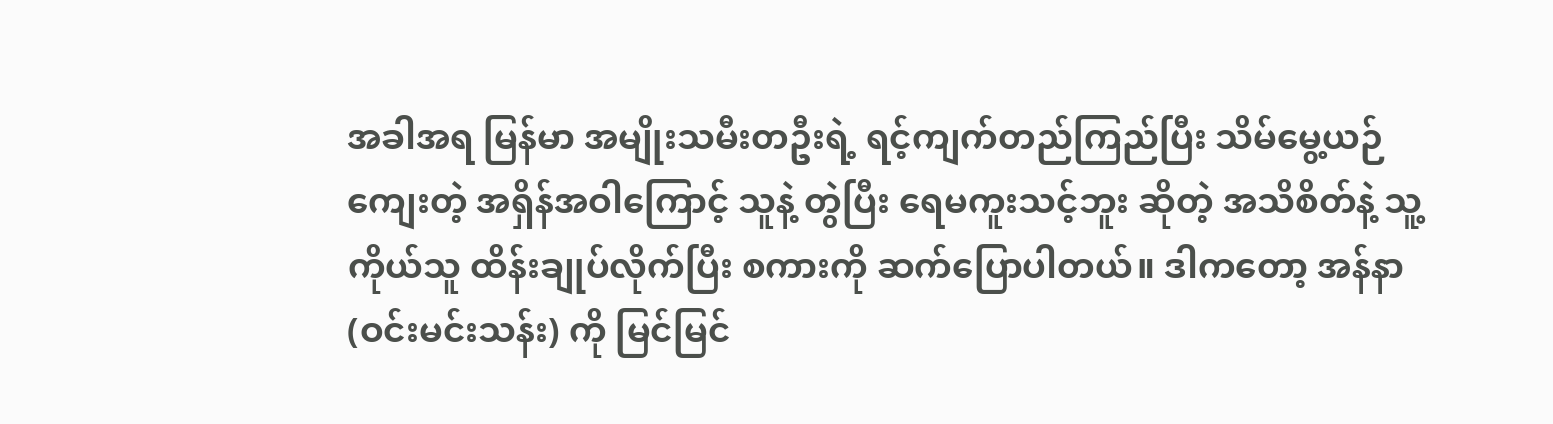အခါအရ မြန်မာ အမျိုးသမီးတဦးရဲ့ ရင့်ကျက်တည်ကြည်ပြီး သိမ်မွေ့ယဉ်ကျေးတဲ့ အရှိန်အဝါကြောင့် သူနဲ့ တွဲပြီး ရေမကူးသင့်ဘူး ဆိုတဲ့ အသိစိတ်နဲ့ သူ့ကိုယ်သူ ထိန်းချုပ်လိုက်ပြီး စကားကို ဆက်ပြောပါတယ်။ ဒါကတော့ အန်နာ (ဝင်းမင်းသန်း) ကို မြင်မြင်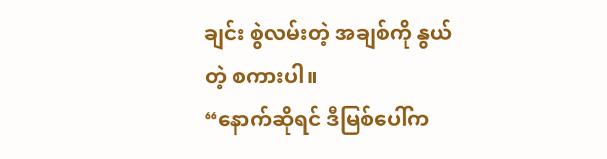ချင်း စွဲလမ်းတဲ့ အချစ်ကို နွယ်တဲ့ စကားပါ။
“နောက်ဆိုရင် ဒီမြစ်ပေါ်က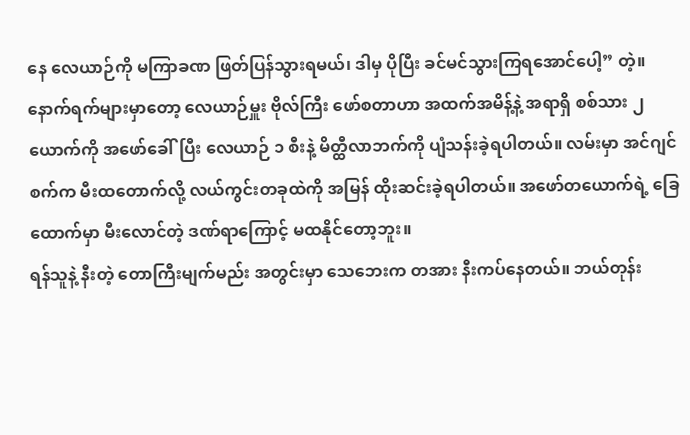နေ လေယာဉ်ကို မကြာခဏ ဖြတ်ပြန်သွားရမယ်၊ ဒါမှ ပိုပြီး ခင်မင်သွားကြရအောင်ပေါ့” တဲ့။
နောက်ရက်များမှာတော့ လေယာဉ်မှူး ဗိုလ်ကြီး ဖော်စတာဟာ အထက်အမိန့်နဲ့ အရာရှိ စစ်သား ၂ ယောက်ကို အဖော်ခေါ်ပြီး လေယာဉ် ၁ စီးနဲ့ မိတ္ထီလာဘက်ကို ပျံသန်းခဲ့ရပါတယ်။ လမ်းမှာ အင်ဂျင်စက်က မီးထတောက်လို့ လယ်ကွင်းတခုထဲကို အမြန် ထိုးဆင်းခဲ့ရပါတယ်။ အဖော်တယောက်ရဲ့ ခြေထောက်မှာ မီးလောင်တဲ့ ဒဏ်ရာကြောင့် မထနိုင်တော့ဘူး။
ရန်သူနဲ့ နီးတဲ့ တောကြီးမျက်မည်း အတွင်းမှာ သေဘေးက တအား နီးကပ်နေတယ်။ ဘယ်တုန်း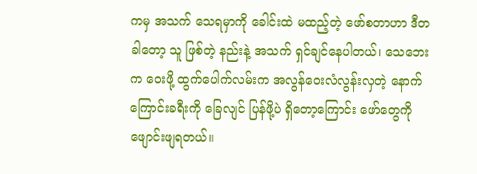ကမှ အသက် သေရမှာကို ခေါင်းထဲ မထည့်တဲ့ ဖော်စတာဟာ ဒီတခါတော့ သူ ဖြစ်တဲ့ နည်းနဲ့ အသက် ရှင်ချင်နေပါတယ်၊ သေဘေးက ဝေးဖို့ ထွက်ပေါက်လမ်းက အလွန်ဝေးလံလွန်းလှတဲ့ နောက်ကြောင်းခရီးကို ခြေလျင် ပြန်ဖို့ပဲ ရှိတော့ကြောင်း ဖော်တွေကို ဖျောင်းဖျရတယ်။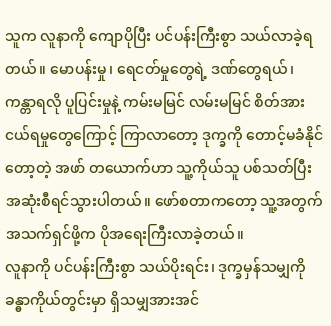သူက လူနာကို ကျောပိုပြီး ပင်ပန်းကြီးစွာ သယ်လာခဲ့ရတယ်။ မောပန်းမှု၊ ရေငတ်မှုတွေရဲ့ ဒဏ်တွေရယ်၊ ကန္တာရလို ပူပြင်းမှုနဲ့ ကမ်းမမြင် လမ်းမမြင် စိတ်အားငယ်ရမှုတွေကြောင့် ကြာလာတော့ ဒုက္ခကို တောင့်မခံနိုင်တော့တဲ့ အဖာ် တယောက်ဟာ သူ့ကိုယ်သူ ပစ်သတ်ပြီး အဆုံးစီရင်သွားပါတယ်။ ဖော်စတာကတော့ သူ့အတွက် အသက်ရှင်ဖို့က ပိုအရေးကြီးလာခဲ့တယ်။
လူနာကို ပင်ပန်းကြီးစွာ သယ်ပိုးရင်း၊ ဒုက္ခမှန်သမျှကို ခန္ဓာကိုယ်တွင်းမှာ ရှိသမျှအားအင်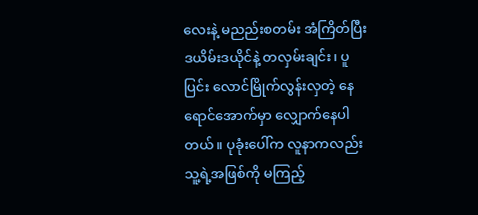လေးနဲ့ မညည်းစတမ်း အံကြိတ်ပြီး ဒယိမ်းဒယိုင်နဲ့ တလှမ်းချင်း၊ ပူပြင်း လောင်မြိုက်လွန်းလှတဲ့ နေရောင်အောက်မှာ လျှောက်နေပါတယ်။ ပုခုံးပေါ်က လူနာကလည်း သူ့ရဲ့အဖြစ်ကို မကြည့်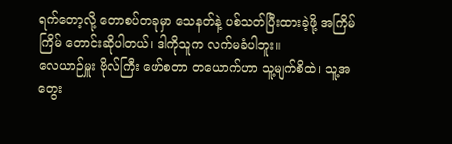ရက်တော့လို့ တောစပ်တခုမှာ သေနတ်နဲ့ ပစ်သတ်ပြီးထားခဲ့ဖို့ အကြိမ်ကြိမ် တောင်းဆိုပါတယ်၊ ဒါကိုသူက လက်မခံပါဘူး။
လေယာဉ်မှူး ဗိုလ်ကြီး ဖော်စတာ တယောက်ဟာ သူ့မျက်စိထဲ၊ သူ့အတွေး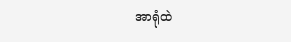အာရုံထဲ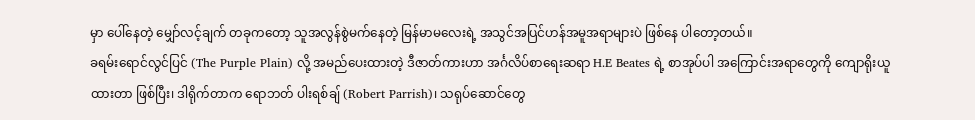မှာ ပေါ်နေတဲ့ မျှော်လင့်ချက် တခုကတော့ သူအလွန်စွဲမက်နေတဲ့ မြန်မာမလေးရဲ့ အသွင်အပြင်ဟန်အမူအရာများပဲ ဖြစ်နေ ပါတော့တယ်။
ခရမ်းရောင်လွင်ပြင် (The Purple Plain) လို့ အမည်ပေးထားတဲ့ ဒီဇာတ်ကားဟာ အင်္ဂလိပ်စာရေးဆရာ H.E Beates ရဲ့ စာအုပ်ပါ အကြောင်းအရာတွေကို ကျောရိုးယူထားတာ ဖြစ်ပြီး၊ ဒါရိုက်တာက ရောဘတ် ပါးရစ်ချ် (Robert Parrish)၊ သရုပ်ဆောင်တွေ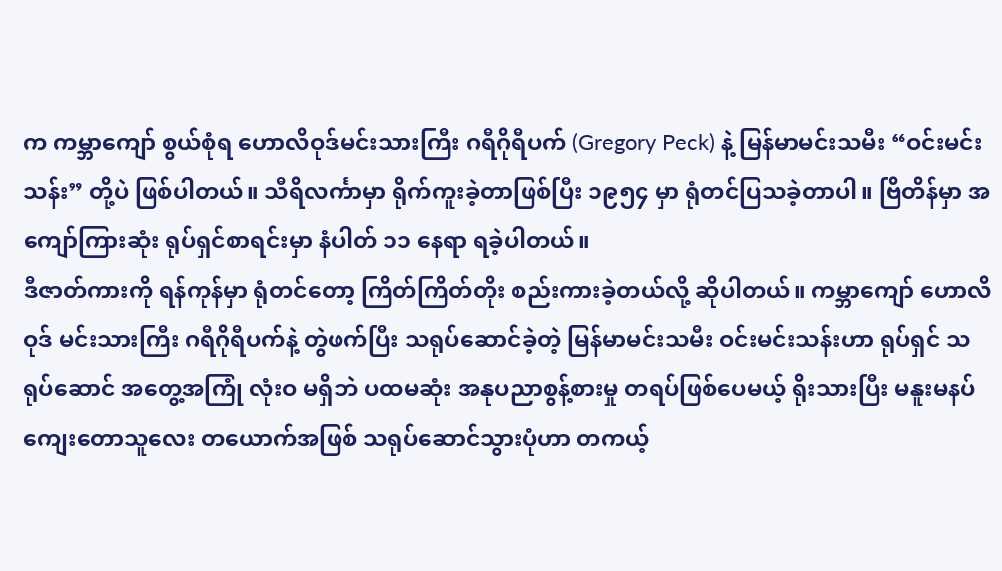က ကမ္ဘာကျော် စွယ်စုံရ ဟောလိဝုဒ်မင်းသားကြီး ဂရီဂိုရီပက် (Gregory Peck) နဲ့ မြန်မာမင်းသမီး “ဝင်းမင်းသန်း” တို့ပဲ ဖြစ်ပါတယ်။ သီရိလင်္ကာမှာ ရိုက်ကူးခဲ့တာဖြစ်ပြီး ၁၉၅၄ မှာ ရုံတင်ပြသခဲ့တာပါ။ ဗြိတိန်မှာ အကျော်ကြားဆုံး ရုပ်ရှင်စာရင်းမှာ နံပါတ် ၁၁ နေရာ ရခဲ့ပါတယ်။
ဒီဇာတ်ကားကို ရန်ကုန်မှာ ရုံတင်တော့ ကြိတ်ကြိတ်တိုး စည်းကားခဲ့တယ်လို့ ဆိုပါတယ်။ ကမ္ဘာကျော် ဟောလိဝုဒ် မင်းသားကြီး ဂရီဂိုရီပက်နဲ့ တွဲဖက်ပြီး သရုပ်ဆောင်ခဲ့တဲ့ မြန်မာမင်းသမီး ဝင်းမင်းသန်းဟာ ရုပ်ရှင် သရုပ်ဆောင် အတွေ့အကြုံ လုံးဝ မရှိဘဲ ပထမဆုံး အနုပညာစွန့်စားမှု တရပ်ဖြစ်ပေမယ့် ရိုးသားပြီး မနူးမနပ် ကျေးတောသူလေး တယောက်အဖြစ် သရုပ်ဆောင်သွားပုံဟာ တကယ့်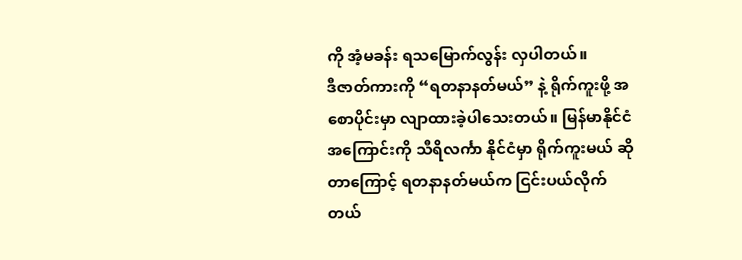ကို အံ့မခန်း ရသမြောက်လွန်း လှပါတယ်။
ဒီဇာတ်ကားကို “ရတနာနတ်မယ်” နဲ့ ရိုက်ကူးဖို့ အစောပိုင်းမှာ လျာထားခဲ့ပါသေးတယ်။ မြန်မာနိုင်ငံအကြောင်းကို သီရိလင်္ကာ နိုင်ငံမှာ ရိုက်ကူးမယ် ဆိုတာကြောင့် ရတနာနတ်မယ်က ငြင်းပယ်လိုက်တယ်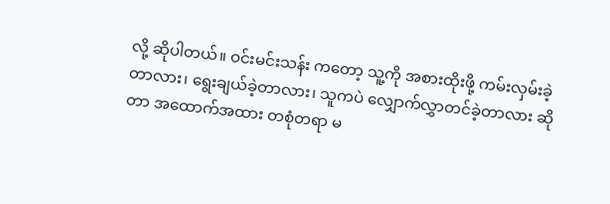လို့ ဆိုပါတယ်။ ဝင်းမင်းသန်း ကတော့ သူ့ကို အစားထိုးဖို့ ကမ်းလှမ်းခဲ့တာလား၊ ရွေးချယ်ခဲ့တာလား၊ သူကပဲ လျှောက်လွှာတင်ခဲ့တာလား ဆိုတာ အထောက်အထား တစုံတရာ မ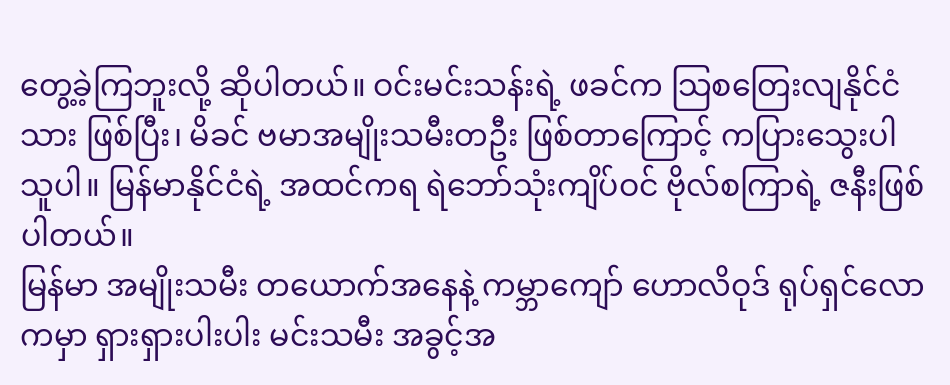တွေ့ခဲ့ကြဘူးလို့ ဆိုပါတယ်။ ဝင်းမင်းသန်းရဲ့ ဖခင်က သြစတြေးလျနိုင်ငံသား ဖြစ်ပြီး၊ မိခင် ဗမာအမျိုးသမီးတဦး ဖြစ်တာကြောင့် ကပြားသွေးပါသူပါ။ မြန်မာနိုင်ငံရဲ့ အထင်ကရ ရဲဘော်သုံးကျိပ်ဝင် ဗိုလ်စကြာရဲ့ ဇနီးဖြစ်ပါတယ်။
မြန်မာ အမျိုးသမီး တယောက်အနေနဲ့ ကမ္ဘာကျော် ဟောလိဝုဒ် ရုပ်ရှင်လောကမှာ ရှားရှားပါးပါး မင်းသမီး အခွင့်အ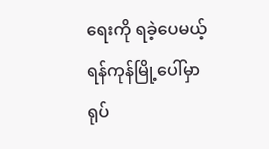ရေးကို ရခဲ့ပေမယ့် ရန်ကုန်မြို့ပေါ်မှာ ရုပ်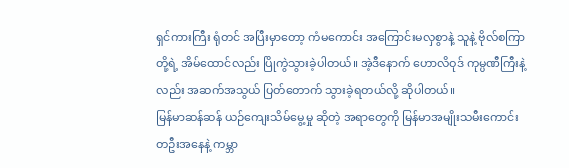ရှင်ကားကြီး ရုံတင် အပြီးမှာတော့ ကံမကောင်း အကြောင်းမလှစွာနဲ့ သူနဲ့ ဗိုလ်စကြာတို့ရဲ့ အိမ်ထောင်လည်း ပြိုကွဲသွားခဲ့ပါတယ်။ အဲ့ဒီနောက် ဟောလိဝုဒ် ကုမ္ပဏီကြီးနဲ့လည်း အဆက်အသွယ် ပြတ်တောက် သွားခဲ့ရတယ်လို့ ဆိုပါတယ်။
မြန်မာဆန်ဆန် ယဉ်ကျေးသိမ်မွေ့မှု ဆိုတဲ့ အရာတွေကို မြန်မာအမျိုးသမီးကောင်း တဦးအနေနဲ့ ကမ္ဘာ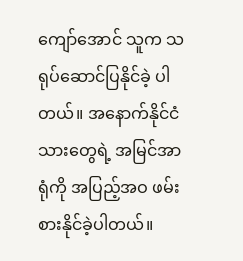ကျော်အောင် သူက သရုပ်ဆောင်ပြနိုင်ခဲ့ ပါတယ်။ အနောက်နိုင်ငံသားတွေရဲ့ အမြင်အာရုံကို အပြည့်အဝ ဖမ်းစားနိုင်ခဲ့ပါတယ်။